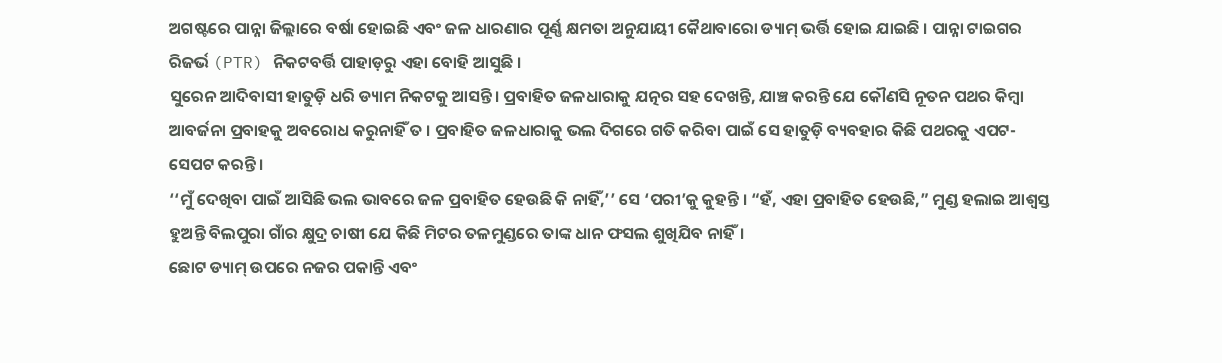ଅଗଷ୍ଟରେ ପାନ୍ନା ଜିଲ୍ଲାରେ ବର୍ଷା ହୋଇଛି ଏବଂ ଜଳ ଧାରଣାର ପୂର୍ଣ୍ଣ କ୍ଷମତା ଅନୁଯାୟୀ କୈଥାବାରୋ ଡ୍ୟାମ୍ ଭର୍ତ୍ତି ହୋଇ ଯାଇଛି । ପାନ୍ନା ଟାଇଗର ରିଜର୍ଭ (PTR) ନିକଟବର୍ତ୍ତି ପାହାଡ଼ରୁ ଏହା ବୋହି ଆସୁଛି ।
ସୁରେନ ଆଦିବାସୀ ହାତୁଡ଼ି ଧରି ଡ୍ୟାମ ନିକଟକୁ ଆସନ୍ତି। ପ୍ରବାହିତ ଜଳଧାରାକୁ ଯତ୍ନର ସହ ଦେଖନ୍ତି, ଯାଞ୍ଚ କରନ୍ତି ଯେ କୌଣସି ନୂତନ ପଥର କିମ୍ବା ଆବର୍ଜନା ପ୍ରବାହକୁ ଅବରୋଧ କରୁନାହିଁ ତ । ପ୍ରବାହିତ ଜଳଧାରାକୁ ଭଲ ଦିଗରେ ଗତି କରିବା ପାଇଁ ସେ ହାତୁଡ଼ି ବ୍ୟବହାର କିଛି ପଥରକୁ ଏପଟ-ସେପଟ କରନ୍ତି ।
‘‘ମୁଁ ଦେଖିବା ପାଇଁ ଆସିଛି ଭଲ ଭାବରେ ଜଳ ପ୍ରବାହିତ ହେଉଛି କି ନାହିଁ,’’ ସେ ‘ପରୀ’କୁ କୁହନ୍ତି । “ହଁ, ଏହା ପ୍ରବାହିତ ହେଉଛି,” ମୁଣ୍ଡ ହଲାଇ ଆଶ୍ୱସ୍ତ ହୁଅନ୍ତି ବିଲପୁରା ଗାଁର କ୍ଷୁଦ୍ର ଚାଷୀ ଯେ କିଛି ମିଟର ତଳମୁଣ୍ଡରେ ତାଙ୍କ ଧାନ ଫସଲ ଶୁଖିଯିବ ନାହିଁ।
ଛୋଟ ଡ୍ୟାମ୍ ଉପରେ ନଜର ପକାନ୍ତି ଏବଂ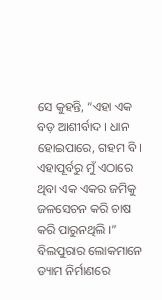ସେ କୁହନ୍ତି, “ଏହା ଏକ ବଡ଼ ଆଶୀର୍ବାଦ । ଧାନ ହୋଇପାରେ, ଗହମ ବି । ଏହାପୂର୍ବରୁ ମୁଁ ଏଠାରେ ଥିବା ଏକ ଏକର ଜମିକୁ ଜଳସେଚନ କରି ଚାଷ କରି ପାରୁନଥିଲି ।”
ବିଲପୁରାର ଲୋକମାନେ ଡ୍ୟାମ ନିର୍ମାଣରେ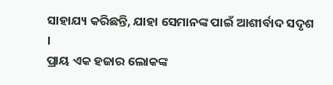ସାହାଯ୍ୟ କରିଛନ୍ତି, ଯାହା ସେମାନଙ୍କ ପାଇଁ ଆଶୀର୍ବାଦ ସଦୃଶ ।
ପ୍ରାୟ ଏକ ହଜାର ଲୋକଙ୍କ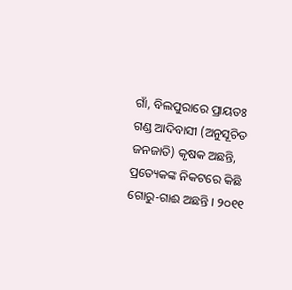ଗାଁ, ବିଲପୁରାରେ ପ୍ରାୟତଃ ଗଣ୍ଡ ଆଦିବାସୀ (ଅନୁସୂଚିତ ଜନଜାତି) କୃଷକ ଅଛନ୍ତି, ପ୍ରତ୍ୟେକଙ୍କ ନିକଟରେ କିଛି ଗୋରୁ-ଗାଈ ଅଛନ୍ତି । ୨୦୧୧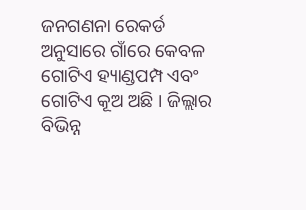ଜନଗଣନା ରେକର୍ଡ ଅନୁସାରେ ଗାଁରେ କେବଳ ଗୋଟିଏ ହ୍ୟାଣ୍ଡପମ୍ପ ଏବଂ ଗୋଟିଏ କୂଅ ଅଛି । ଜିଲ୍ଲାର ବିଭିନ୍ନ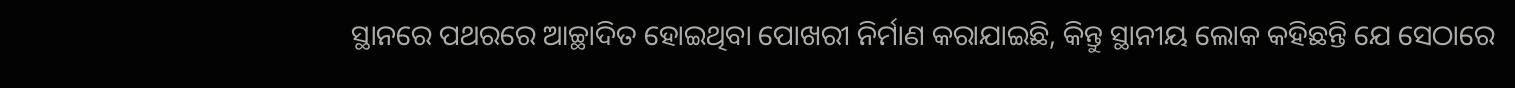ସ୍ଥାନରେ ପଥରରେ ଆଚ୍ଛାଦିତ ହୋଇଥିବା ପୋଖରୀ ନିର୍ମାଣ କରାଯାଇଛି, କିନ୍ତୁ ସ୍ଥାନୀୟ ଲୋକ କହିଛନ୍ତି ଯେ ସେଠାରେ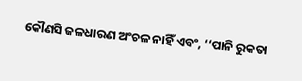କୌଣସି ଜଳଧାରଣ ଅଂଚଳ ନାହିଁ ଏବଂ, ‘‘ପାନି ରୁକତା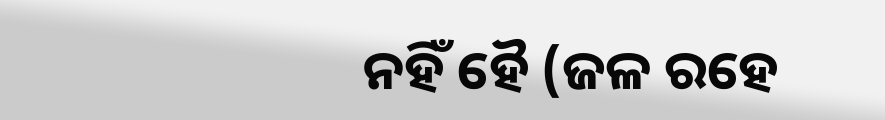ନହିଁ ହୈ (ଜଳ ରହେ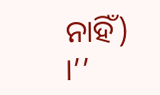ନାହିଁ) ।’’